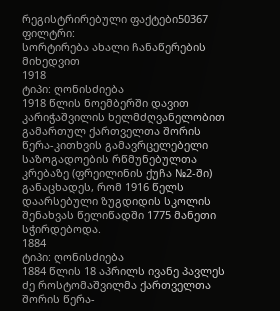რეგისტრირებული ფაქტები50367
ფილტრი:
სორტირება ახალი ჩანაწერების მიხედვით
1918
ტიპი: ღონისძიება
1918 წლის ნოემბერში დავით კარიჭაშვილის ხელმძღვანელობით გამართულ ქართველთა შორის წერა-კითხვის გამავრცელებელი საზოგადოების რწმუნებულთა კრებაზე (ფრეილინის ქუჩა №2-ში) განაცხადეს, რომ 1916 წელს დაარსებული ზუგდიდის სკოლის შენახვას წელიწადში 1775 მანეთი სჭირდებოდა.
1884
ტიპი: ღონისძიება
1884 წლის 18 აპრილს ივანე პავლეს ძე როსტომაშვილმა ქართველთა შორის წერა-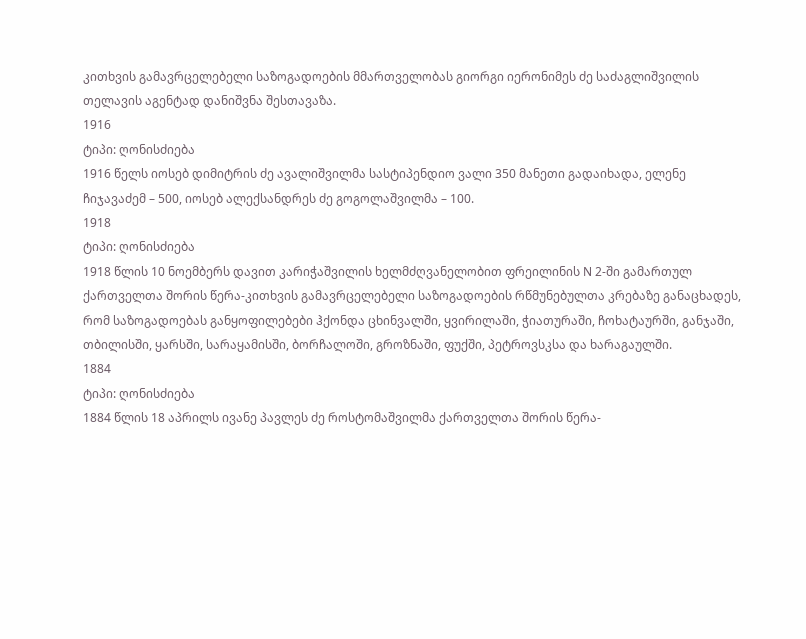კითხვის გამავრცელებელი საზოგადოების მმართველობას გიორგი იერონიმეს ძე საძაგლიშვილის თელავის აგენტად დანიშვნა შესთავაზა.
1916
ტიპი: ღონისძიება
1916 წელს იოსებ დიმიტრის ძე ავალიშვილმა სასტიპენდიო ვალი 350 მანეთი გადაიხადა, ელენე ჩიჯავაძემ – 500, იოსებ ალექსანდრეს ძე გოგოლაშვილმა – 100.
1918
ტიპი: ღონისძიება
1918 წლის 10 ნოემბერს დავით კარიჭაშვილის ხელმძღვანელობით ფრეილინის N 2-ში გამართულ ქართველთა შორის წერა-კითხვის გამავრცელებელი საზოგადოების რწმუნებულთა კრებაზე განაცხადეს, რომ საზოგადოებას განყოფილებები ჰქონდა ცხინვალში, ყვირილაში, ჭიათურაში, ჩოხატაურში, განჯაში, თბილისში, ყარსში, სარაყამისში, ბორჩალოში, გროზნაში, ფუქში, პეტროვსკსა და ხარაგაულში.
1884
ტიპი: ღონისძიება
1884 წლის 18 აპრილს ივანე პავლეს ძე როსტომაშვილმა ქართველთა შორის წერა-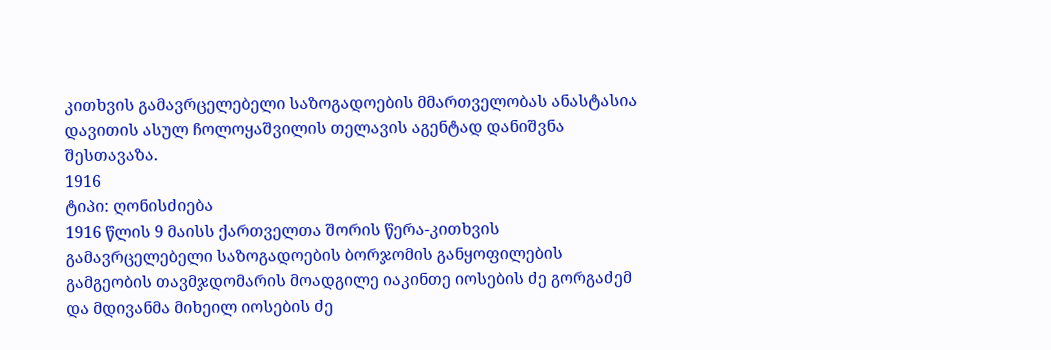კითხვის გამავრცელებელი საზოგადოების მმართველობას ანასტასია დავითის ასულ ჩოლოყაშვილის თელავის აგენტად დანიშვნა შესთავაზა.
1916
ტიპი: ღონისძიება
1916 წლის 9 მაისს ქართველთა შორის წერა-კითხვის გამავრცელებელი საზოგადოების ბორჯომის განყოფილების გამგეობის თავმჯდომარის მოადგილე იაკინთე იოსების ძე გორგაძემ და მდივანმა მიხეილ იოსების ძე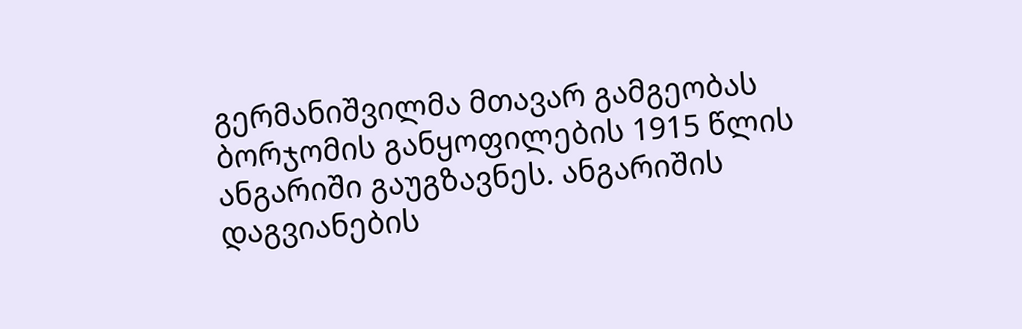გერმანიშვილმა მთავარ გამგეობას ბორჯომის განყოფილების 1915 წლის ანგარიში გაუგზავნეს. ანგარიშის დაგვიანების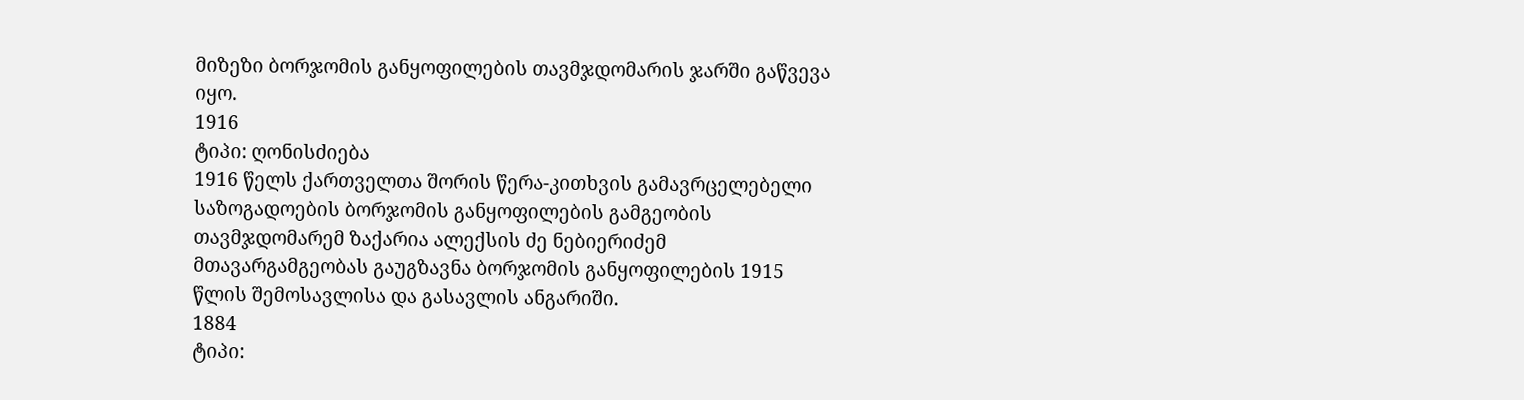მიზეზი ბორჯომის განყოფილების თავმჯდომარის ჯარში გაწვევა იყო.
1916
ტიპი: ღონისძიება
1916 წელს ქართველთა შორის წერა-კითხვის გამავრცელებელი საზოგადოების ბორჯომის განყოფილების გამგეობის თავმჯდომარემ ზაქარია ალექსის ძე ნებიერიძემ მთავარგამგეობას გაუგზავნა ბორჯომის განყოფილების 1915 წლის შემოსავლისა და გასავლის ანგარიში.
1884
ტიპი: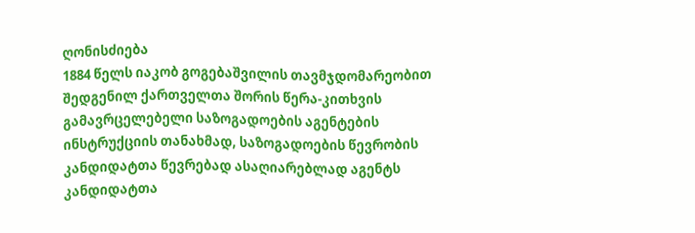ღონისძიება
1884 წელს იაკობ გოგებაშვილის თავმჯდომარეობით შედგენილ ქართველთა შორის წერა-კითხვის გამავრცელებელი საზოგადოების აგენტების ინსტრუქციის თანახმად, საზოგადოების წევრობის კანდიდატთა წევრებად ასაღიარებლად აგენტს კანდიდატთა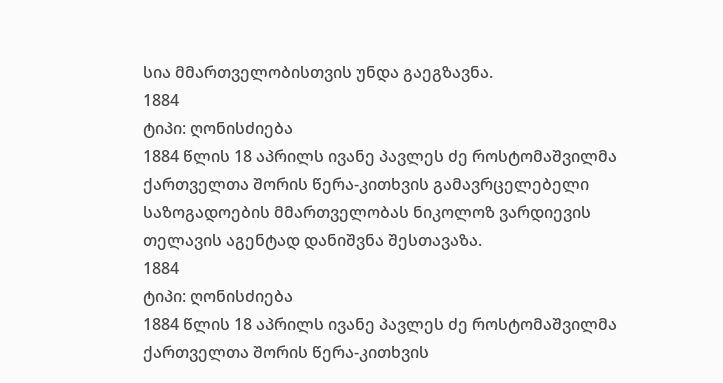სია მმართველობისთვის უნდა გაეგზავნა.
1884
ტიპი: ღონისძიება
1884 წლის 18 აპრილს ივანე პავლეს ძე როსტომაშვილმა ქართველთა შორის წერა-კითხვის გამავრცელებელი საზოგადოების მმართველობას ნიკოლოზ ვარდიევის თელავის აგენტად დანიშვნა შესთავაზა.
1884
ტიპი: ღონისძიება
1884 წლის 18 აპრილს ივანე პავლეს ძე როსტომაშვილმა ქართველთა შორის წერა-კითხვის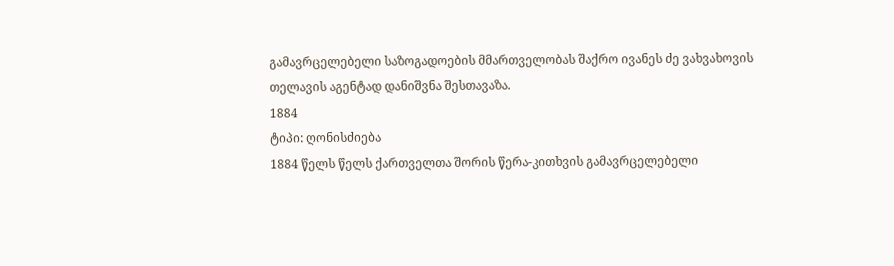გამავრცელებელი საზოგადოების მმართველობას შაქრო ივანეს ძე ვახვახოვის თელავის აგენტად დანიშვნა შესთავაზა.
1884
ტიპი: ღონისძიება
1884 წელს წელს ქართველთა შორის წერა-კითხვის გამავრცელებელი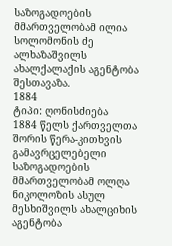საზოგადოების მმართველობამ ილია სოლომონის ძე ალხაზაშვილს ახალქალაქის აგენტობა შესთავაზა.
1884
ტიპი: ღონისძიება
1884 წელს ქართველთა შორის წერა-კითხვის გამავრცელებელი საზოგადოების მმართველობამ ოლღა ნიკოლოზის ასულ მესხიშვილს ახალციხის აგენტობა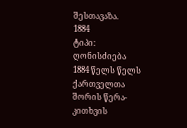შესთავაზა.
1884
ტიპი: ღონისძიება
1884 წელს წელს ქართველთა შორის წერა-კითხვის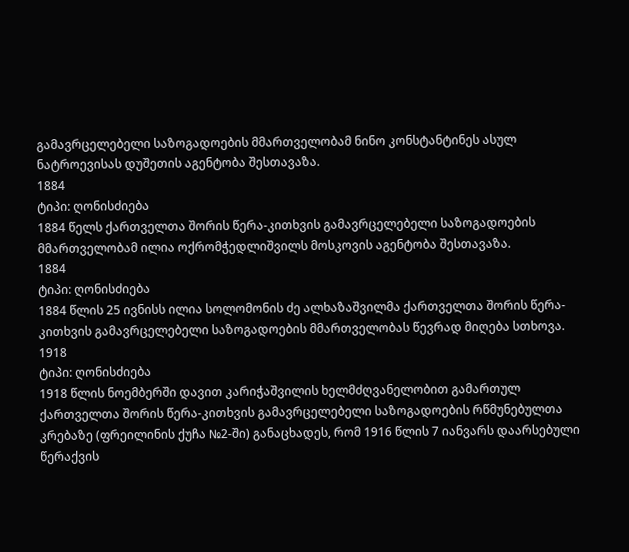გამავრცელებელი საზოგადოების მმართველობამ ნინო კონსტანტინეს ასულ ნატროევისას დუშეთის აგენტობა შესთავაზა.
1884
ტიპი: ღონისძიება
1884 წელს ქართველთა შორის წერა-კითხვის გამავრცელებელი საზოგადოების მმართველობამ ილია ოქრომჭედლიშვილს მოსკოვის აგენტობა შესთავაზა.
1884
ტიპი: ღონისძიება
1884 წლის 25 ივნისს ილია სოლომონის ძე ალხაზაშვილმა ქართველთა შორის წერა-კითხვის გამავრცელებელი საზოგადოების მმართველობას წევრად მიღება სთხოვა.
1918
ტიპი: ღონისძიება
1918 წლის ნოემბერში დავით კარიჭაშვილის ხელმძღვანელობით გამართულ ქართველთა შორის წერა-კითხვის გამავრცელებელი საზოგადოების რწმუნებულთა კრებაზე (ფრეილინის ქუჩა №2-ში) განაცხადეს, რომ 1916 წლის 7 იანვარს დაარსებული წერაქვის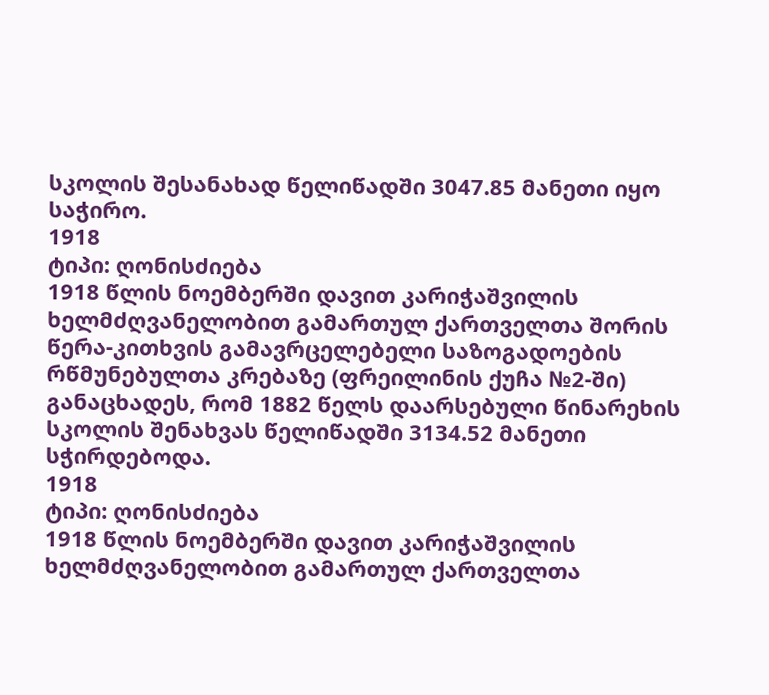სკოლის შესანახად წელიწადში 3047.85 მანეთი იყო საჭირო.
1918
ტიპი: ღონისძიება
1918 წლის ნოემბერში დავით კარიჭაშვილის ხელმძღვანელობით გამართულ ქართველთა შორის წერა-კითხვის გამავრცელებელი საზოგადოების რწმუნებულთა კრებაზე (ფრეილინის ქუჩა №2-ში) განაცხადეს, რომ 1882 წელს დაარსებული წინარეხის სკოლის შენახვას წელიწადში 3134.52 მანეთი სჭირდებოდა.
1918
ტიპი: ღონისძიება
1918 წლის ნოემბერში დავით კარიჭაშვილის ხელმძღვანელობით გამართულ ქართველთა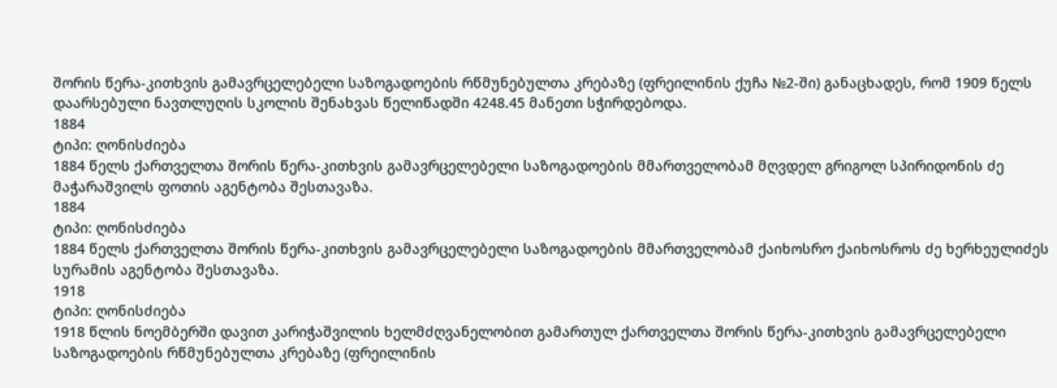შორის წერა-კითხვის გამავრცელებელი საზოგადოების რწმუნებულთა კრებაზე (ფრეილინის ქუჩა №2-ში) განაცხადეს, რომ 1909 წელს დაარსებული ნავთლუღის სკოლის შენახვას წელიწადში 4248.45 მანეთი სჭირდებოდა.
1884
ტიპი: ღონისძიება
1884 წელს ქართველთა შორის წერა-კითხვის გამავრცელებელი საზოგადოების მმართველობამ მღვდელ გრიგოლ სპირიდონის ძე მაჭარაშვილს ფოთის აგენტობა შესთავაზა.
1884
ტიპი: ღონისძიება
1884 წელს ქართველთა შორის წერა-კითხვის გამავრცელებელი საზოგადოების მმართველობამ ქაიხოსრო ქაიხოსროს ძე ხერხეულიძეს სურამის აგენტობა შესთავაზა.
1918
ტიპი: ღონისძიება
1918 წლის ნოემბერში დავით კარიჭაშვილის ხელმძღვანელობით გამართულ ქართველთა შორის წერა-კითხვის გამავრცელებელი საზოგადოების რწმუნებულთა კრებაზე (ფრეილინის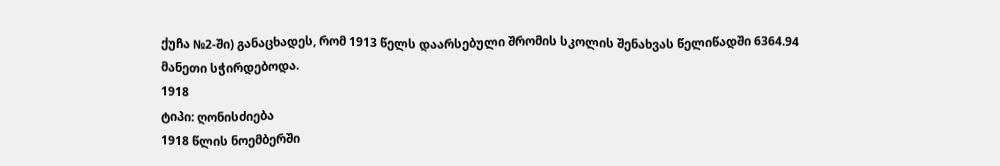ქუჩა №2-ში) განაცხადეს, რომ 1913 წელს დაარსებული შრომის სკოლის შენახვას წელიწადში 6364.94 მანეთი სჭირდებოდა.
1918
ტიპი: ღონისძიება
1918 წლის ნოემბერში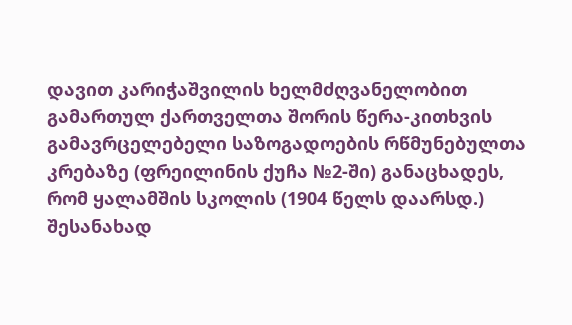დავით კარიჭაშვილის ხელმძღვანელობით გამართულ ქართველთა შორის წერა-კითხვის გამავრცელებელი საზოგადოების რწმუნებულთა კრებაზე (ფრეილინის ქუჩა №2-ში) განაცხადეს, რომ ყალამშის სკოლის (1904 წელს დაარსდ.) შესანახად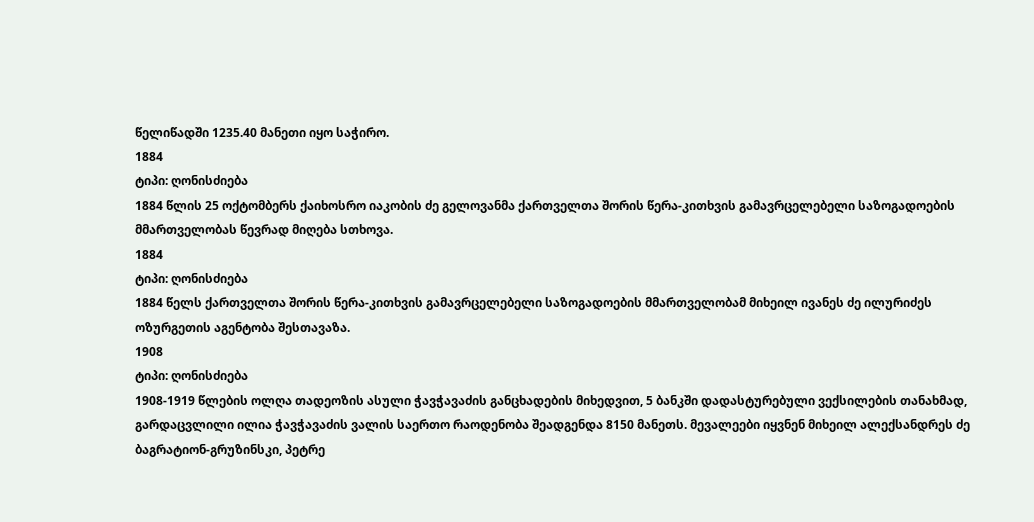წელიწადში 1235.40 მანეთი იყო საჭირო.
1884
ტიპი: ღონისძიება
1884 წლის 25 ოქტომბერს ქაიხოსრო იაკობის ძე გელოვანმა ქართველთა შორის წერა-კითხვის გამავრცელებელი საზოგადოების მმართველობას წევრად მიღება სთხოვა.
1884
ტიპი: ღონისძიება
1884 წელს ქართველთა შორის წერა-კითხვის გამავრცელებელი საზოგადოების მმართველობამ მიხეილ ივანეს ძე ილურიძეს ოზურგეთის აგენტობა შესთავაზა.
1908
ტიპი: ღონისძიება
1908-1919 წლების ოლღა თადეოზის ასული ჭავჭავაძის განცხადების მიხედვით, 5 ბანკში დადასტურებული ვექსილების თანახმად, გარდაცვლილი ილია ჭავჭავაძის ვალის საერთო რაოდენობა შეადგენდა 8150 მანეთს. მევალეები იყვნენ მიხეილ ალექსანდრეს ძე ბაგრატიონ-გრუზინსკი, პეტრე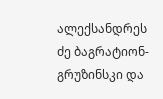ალექსანდრეს ძე ბაგრატიონ-გრუზინსკი და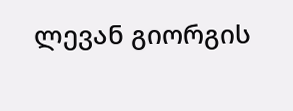ლევან გიორგის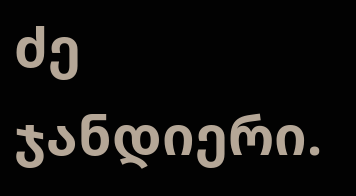ძე ჯანდიერი.